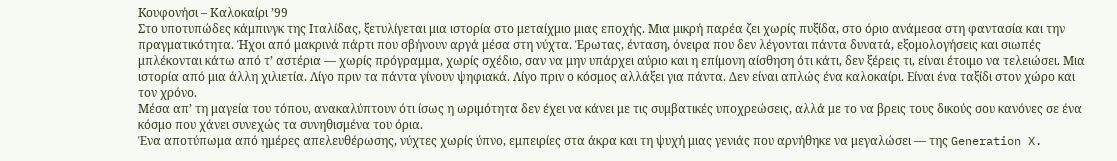Kουφονήσι – Καλοκαίρι ’99
Στο υποτυπώδες κάμπινγκ της Ιταλίδας, ξετυλίγεται μια ιστορία στο μεταίχμιο μιας εποχής. Μια μικρή παρέα ζει χωρίς πυξίδα, στο όριο ανάμεσα στη φαντασία και την πραγματικότητα. Ήχοι από μακρινά πάρτι που σβήνουν αργά μέσα στη νύχτα. Έρωτας, ένταση, όνειρα που δεν λέγονται πάντα δυνατά, εξομολογήσεις και σιωπές μπλέκονται κάτω από τ’ αστέρια — χωρίς πρόγραμμα, χωρίς σχέδιο, σαν να μην υπάρχει αύριο και η επίμονη αίσθηση ότι κάτι, δεν ξέρεις τι, είναι έτοιμο να τελειώσει. Μια ιστορία από μια άλλη χιλιετία. Λίγο πριν τα πάντα γίνουν ψηφιακά. Λίγο πριν ο κόσμος αλλάξει για πάντα. Δεν είναι απλώς ένα καλοκαίρι. Είναι ένα ταξίδι στον χώρο και τον χρόνο.
Μέσα απ’ τη μαγεία του τόπου, ανακαλύπτουν ότι ίσως η ωριμότητα δεν έχει να κάνει με τις συμβατικές υποχρεώσεις, αλλά με το να βρεις τους δικούς σου κανόνες σε ένα κόσμο που χάνει συνεχώς τα συνηθισμένα του όρια.
Ένα αποτύπωμα από ημέρες απελευθέρωσης, νύχτες χωρίς ύπνο, εμπειρίες στα άκρα και τη ψυχή μιας γενιάς που αρνήθηκε να μεγαλώσει — της Generation X.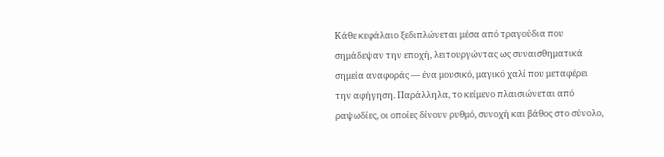Κάθε κεφάλαιο ξεδιπλώνεται μέσα από τραγούδια που σημάδεψαν την εποχή, λειτουργώντας ως συναισθηματικά σημεία αναφοράς — ένα μουσικό, μαγικό χαλί που μεταφέρει την αφήγηση. Παράλληλα, το κείμενο πλαισιώνεται από ραψωδίες, οι οποίες δίνουν ρυθμό, συνοχή και βάθος στο σύνολο,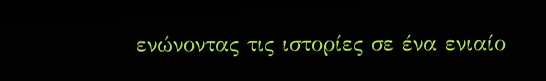ενώνοντας τις ιστορίες σε ένα ενιαίο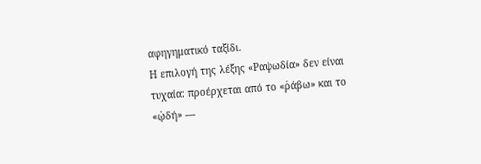αφηγηματικό ταξίδι.
Η επιλογή της λέξης «Ραψωδία» δεν είναι τυχαία: προέρχεται από το «ῥάβω» και το «ᾠδή» —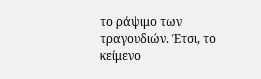το ράψιμο των τραγουδιών. Έτσι, το κείμενο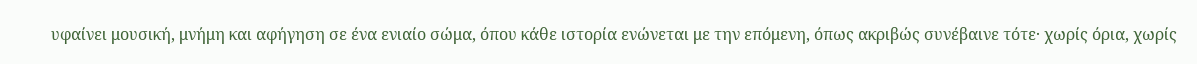υφαίνει μουσική, μνήμη και αφήγηση σε ένα ενιαίο σώμα, όπου κάθε ιστορία ενώνεται με την επόμενη, όπως ακριβώς συνέβαινε τότε· χωρίς όρια, χωρίς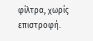φίλτρα, χωρίς επιστροφή.